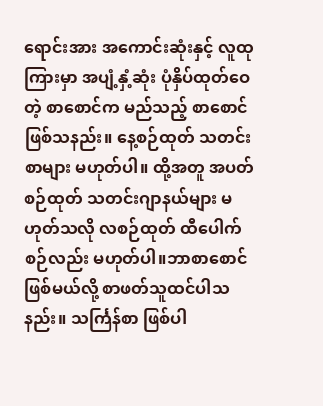ရောင်းအား အကောင်းဆုံးနှင့် လူထုကြားမှာ အပျံ့နှံ့ဆုံး ပုံနှိပ်ထုတ်ဝေတဲ့ စာစောင်က မည်သည့် စာစောင်ဖြစ်သနည်း။ နေ့စဉ်ထုတ် သတင်းစာများ မဟုတ်ပါ။ ထို့အတူ အပတ်စဉ်ထုတ် သတင်းဂျာနယ်များ မဟုတ်သလို လစဉ်ထုတ် ထီပေါက်စဉ်လည်း မဟုတ်ပါ။ဘာစာစောင် ဖြစ်မယ်လို့ စာဖတ်သူထင်ပါသနည်း။ သင်္ကြန်စာ ဖြစ်ပါ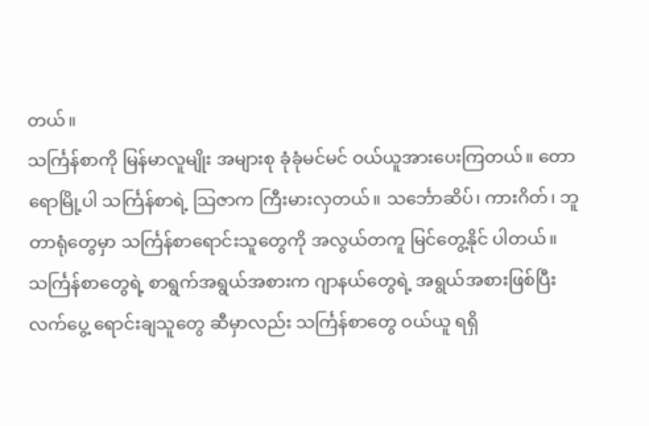တယ်။
သင်္ကြန်စာကို မြန်မာလူမျိုး အများစု ခုံခုံမင်မင် ဝယ်ယူအားပေးကြတယ်။ တောရောမြို့ပါ သင်္ကြန်စာရဲ့ သြဇာက ကြီးမားလှတယ်။ သင်္ဘောဆိပ်၊ ကားဂိတ်၊ ဘူတာရုံတွေမှာ သင်္ကြန်စာရောင်းသူတွေကို အလွယ်တကူ မြင်တွေ့နိုင် ပါတယ်။ သင်္ကြန်စာတွေရဲ့ စာရွက်အရွယ်အစားက ဂျာနယ်တွေရဲ့ အရွယ်အစားဖြစ်ပြီး လက်ပွေ့ ရောင်းချသူတွေ ဆီမှာလည်း သင်္ကြန်စာတွေ ဝယ်ယူ ရရှိ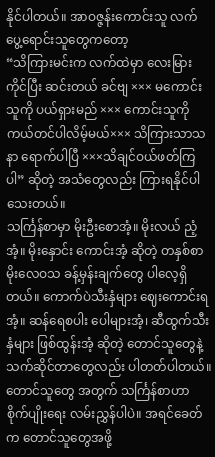နိုင်ပါတယ်။ အာဝဇ္ဇန်းကောင်းသူ လက်ပွေ့ရောင်းသူတွေကတော့
“သိကြားမင်းက လက်ထဲမှာ လေးမြားကိုင်ပြီး ဆင်းတယ် ခင်ဗျ ××× မကောင်းသူကို ပယ်ရှားမည် ××× ကောင်းသူကို ကယ်တင်ပါလိမ့်မယ်××× သိကြားသာသနာ ရောက်ပါပြီ ×××သိချင်ဝယ်ဖတ်ကြပါ” ဆိုတဲ့ အသံတွေလည်း ကြားရနိုင်ပါသေးတယ်။
သင်္ကြန်စာမှာ မိုးဦးစောအံ့။ မိုးလယ် ညံ့အံ့။ မိုးနှောင်း ကောင်းအံ့ ဆိုတဲ့ တနှစ်စာ မိုးလေဝသ ခန့်မှန်းချက်တွေ ပါလေ့ရှိတယ်။ ကောက်ပဲသီးနှံများ ဈေးကောင်းရအံ့။ ဆန်ရေစပါး ပေါများအံ့၊ ဆီထွက်သီးနှံများ ဖြစ်ထွန်းအံ့ ဆိုတဲ့ တောင်သူတွေနဲ့ သက်ဆိုင်တာတွေလည်း ပါတတ်ပါတယ်။ တောင်သူတွေ အတွက် သင်္ကြန်စာဟာ စိုက်ပျိုးရေး လမ်းညွှန်ပါပဲ။ အရင်ခေတ်က တောင်သူတွေအဖို့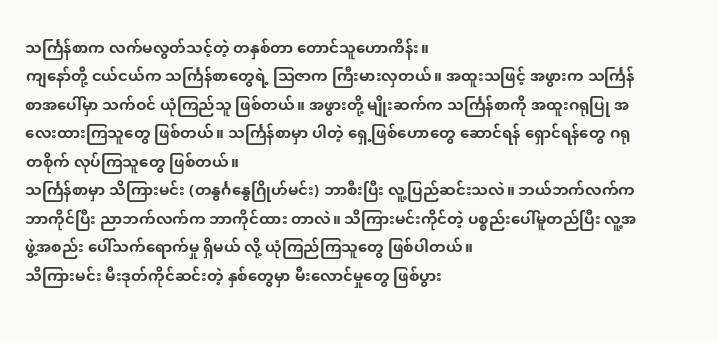သင်္ကြန်စာက လက်မလွတ်သင့်တဲ့ တနှစ်တာ တောင်သူဟောကိန်း။
ကျနော်တို့ ငယ်ငယ်က သင်္ကြန်စာတွေရဲ့ သြဇာက ကြီးမားလှတယ်။ အထူးသဖြင့် အဖွားက သင်္ကြန်စာအပေါ်မှာ သက်ဝင် ယုံကြည်သူ ဖြစ်တယ်။ အဖွားတို့ မျိုးဆက်က သင်္ကြန်စာကို အထူးဂရုပြု အလေးထားကြသူတွေ ဖြစ်တယ်။ သင်္ကြန်စာမှာ ပါတဲ့ ရှေ့ဖြစ်ဟောတွေ ဆောင်ရန် ရှောင်ရန်တွေ ဂရုတစိုက် လုပ်ကြသူတွေ ဖြစ်တယ်။
သင်္ကြန်စာမှာ သိကြားမင်း (တနွင်္ဂနွေဂြိုဟ်မင်း) ဘာစီးပြီး လူ့ပြည်ဆင်းသလဲ။ ဘယ်ဘက်လက်က ဘာကိုင်ပြီး ညာဘက်လက်က ဘာကိုင်ထား တာလဲ။ သိကြားမင်းကိုင်တဲ့ ပစ္စည်းပေါ်မူတည်ပြီး လူ့အဖွဲ့အစည်း ပေါ်သက်ရောက်မှု ရှိမယ် လို့ ယုံကြည်ကြသူတွေ ဖြစ်ပါတယ်။
သိကြားမင်း မီးဒုတ်ကိုင်ဆင်းတဲ့ နှစ်တွေမှာ မီးလောင်မှုတွေ ဖြစ်ပွား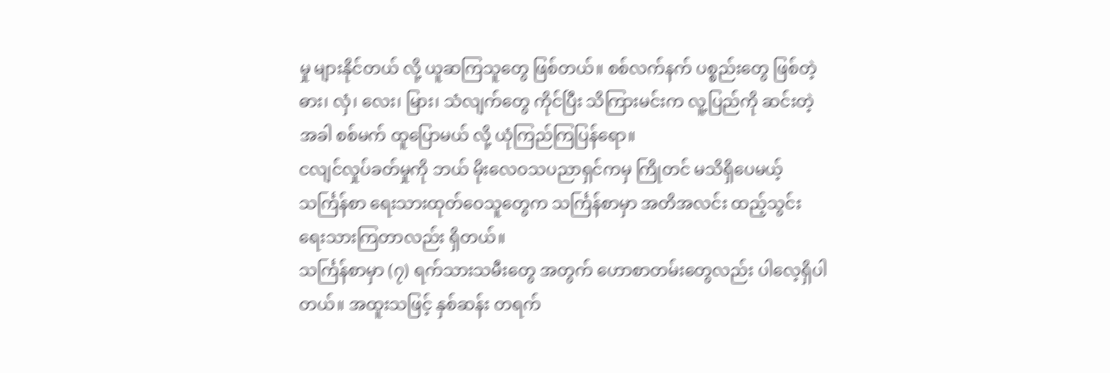မှု များနိုင်တယ် လို့ ယူဆကြသူတွေ ဖြစ်တယ်။ စစ်လက်နက် ပစ္စည်းတွေ ဖြစ်တဲ့ ဓား၊ လှံ၊ လေး၊ မြား၊ သံလျက်တွေ ကိုင်ပြီး သိကြားမင်းက လူ့ပြည်ကို ဆင်းတဲ့အခါ စစ်မက် ထူပြောမယ် လို့ ယုံကြည်ကြပြန်ရော။
ငလျင်လှုပ်ခတ်မှုကို ဘယ် မိုးလေဝသပညာရှင်ကမှ ကြိုတင် မသိရှိပေမယ့် သင်္ကြန်စာ ရေးသားထုတ်ဝေသူတွေက သင်္ကြန်စာမှာ အတိအလင်း ထည့်သွင်း ရေးသားကြတာလည်း ရှိတယ်။
သင်္ကြန်စာမှာ (၇) ရက်သားသမီးတွေ အတွက် ဟောစာတမ်းတွေလည်း ပါလေ့ရှိပါတယ်။ အထူးသဖြင့် နှစ်ဆန်း တရက်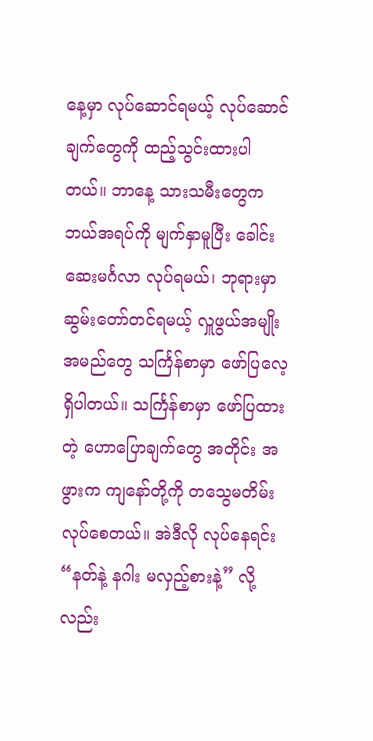နေ့မှာ လုပ်ဆောင်ရမယ့် လုပ်ဆောင်ချက်တွေကို ထည့်သွင်းထားပါတယ်။ ဘာနေ့ သားသမီးတွေက ဘယ်အရပ်ကို မျက်နှာမူပြီး ခေါင်းဆေးမင်္ဂလာ လုပ်ရမယ်၊ ဘုရားမှာ ဆွမ်းတော်တင်ရမယ့် လှူဖွယ်အမျိုး အမည်တွေ သင်္ကြန်စာမှာ ဖော်ပြလေ့ ရှိပါတယ်။ သင်္ကြန်စာမှာ ဖော်ပြထားတဲ့ ဟောပြောချက်တွေ အတိုင်း အဖွားက ကျနော်တို့ကို တသွေမတိမ်း လုပ်စေတယ်။ အဲဒီလို လုပ်နေရင်း “နတ်နဲ့ နဂါး မလှည့်စားနဲ့” လို့လည်း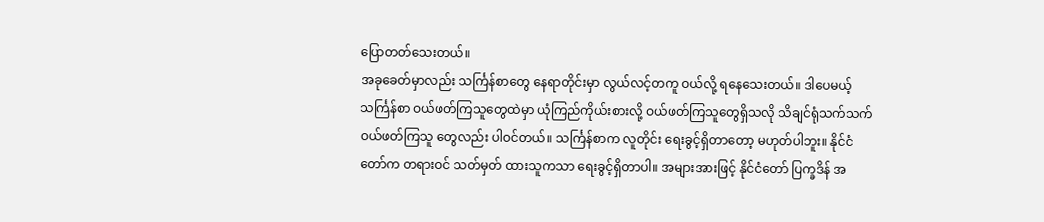ပြောတတ်သေးတယ်။
အခုခေတ်မှာလည်း သင်္ကြန်စာတွေ နေရာတိုင်းမှာ လွယ်လင့်တကူ ဝယ်လို့ ရနေသေးတယ်။ ဒါပေမယ့် သင်္ကြန်စာ ဝယ်ဖတ်ကြသူတွေထဲမှာ ယုံကြည်ကိုယ်းစားလို့ ဝယ်ဖတ်ကြသူတွေရှိသလို သိချင်ရုံသက်သက် ဝယ်ဖတ်ကြသူ တွေလည်း ပါဝင်တယ်။ သင်္ကြန်စာက လူတိုင်း ရေးခွင့်ရှိတာတော့ မဟုတ်ပါဘူး။ နိုင်ငံတော်က တရားဝင် သတ်မှတ် ထားသူကသာ ရေးခွင့်ရှိတာပါ။ အများအားဖြင့် နိုင်ငံတော် ပြက္ခဒိန် အ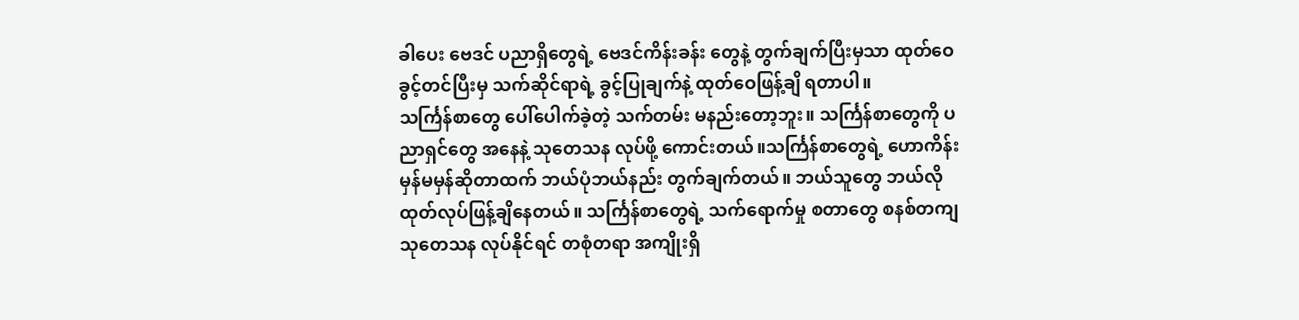ခါပေး ဗေဒင် ပညာရှိတွေရဲ့ ဗေဒင်ကိန်းခန်း တွေနဲ့ တွက်ချက်ပြီးမှသာ ထုတ်ဝေခွင့်တင်ပြီးမှ သက်ဆိုင်ရာရဲ့ ခွင့်ပြုချက်နဲ့ ထုတ်ဝေဖြန့်ချိ ရတာပါ။
သင်္ကြန်စာတွေ ပေါ်ပေါက်ခဲ့တဲ့ သက်တမ်း မနည်းတော့ဘူး။ သင်္ကြန်စာတွေကို ပညာရှင်တွေ အနေနဲ့ သုတေသန လုပ်ဖို့ ကောင်းတယ်။သင်္ကြန်စာတွေရဲ့ ဟောကိန်း မှန်မမှန်ဆိုတာထက် ဘယ်ပုံဘယ်နည်း တွက်ချက်တယ်။ ဘယ်သူတွေ ဘယ်လို ထုတ်လုပ်ဖြန့်ချိနေတယ်။ သင်္ကြန်စာတွေရဲ့ သက်ရောက်မှု စတာတွေ စနစ်တကျ သုတေသန လုပ်နိုင်ရင် တစုံတရာ အကျိုးရှိ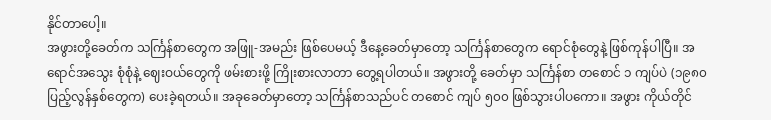နိုင်တာပေါ့။
အဖွားတို့ခေတ်က သင်္ကြန်စာတွေက အဖြူ-အမည်း ဖြစ်ပေမယ့် ဒီနေ့ခေတ်မှာတော့ သင်္ကြန်စာတွေက ရောင်စုံတွေနဲ့ ဖြစ်ကုန်ပါပြီ။ အရောင်အသွေး စုံစုံနဲ့ ဈေးဝယ်တွေကို ဖမ်းစားဖို့ ကြိုးစားလာတာ တွေ့ရပါတယ်။ အဖွားတို့ ခေတ်မှာ သင်္ကြန်စာ တစောင် ၁ ကျပ်ပဲ (၁၉၈၀ ပြည့်လွန်နှစ်တွေက) ပေးခဲ့ရတယ်။ အခုခေတ်မှာတော့ သင်္ကြန်စာသည်ပင် တစောင် ကျပ် ၅၀၀ ဖြစ်သွားပါပကော။ အဖွား ကိုယ်တိုင်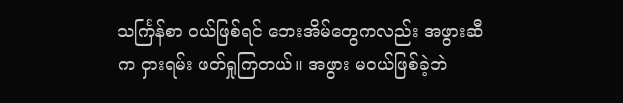သင်္ကြန်စာ ဝယ်ဖြစ်ရင် ဘေးအိမ်တွေကလည်း အဖွားဆီက ငှားရမ်း ဖတ်ရှုကြတယ်။ အဖွား မဝယ်ဖြစ်ခဲ့ဘဲ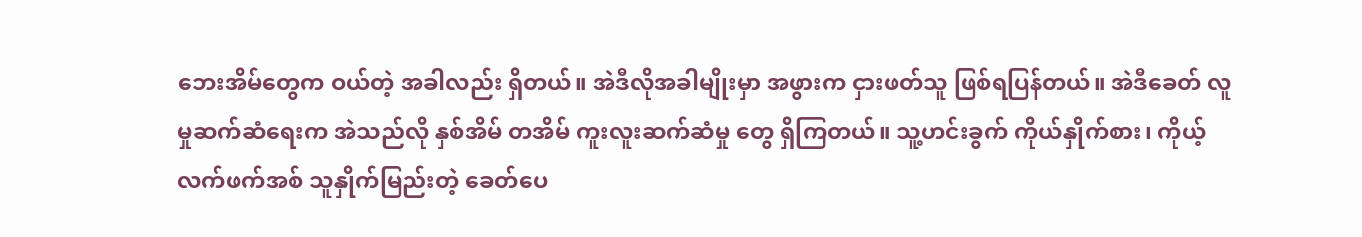ဘေးအိမ်တွေက ဝယ်တဲ့ အခါလည်း ရှိတယ်။ အဲဒီလိုအခါမျိုးမှာ အဖွားက ငှားဖတ်သူ ဖြစ်ရပြန်တယ်။ အဲဒီခေတ် လူမှုဆက်ဆံရေးက အဲသည်လို နှစ်အိမ် တအိမ် ကူးလူးဆက်ဆံမှု တွေ ရှိကြတယ်။ သူ့ဟင်းခွက် ကိုယ်နှိုက်စား၊ ကိုယ့်လက်ဖက်အစ် သူနှိုက်မြည်းတဲ့ ခေတ်ပေ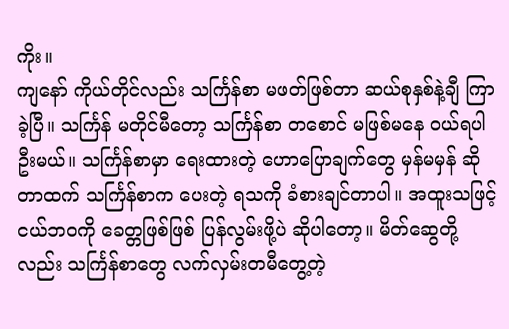ကိုး။
ကျနော် ကိုယ်တိုင်လည်း သင်္ကြန်စာ မဖတ်ဖြစ်တာ ဆယ်စုနှစ်နဲ့ချီ ကြာခဲ့ပြီ။ သင်္ကြန် မတိုင်မီတော့ သင်္ကြန်စာ တစောင် မဖြစ်မနေ ဝယ်ရပါဦးမယ်။ သင်္ကြန်စာမှာ ရေးထားတဲ့ ဟောပြောချက်တွေ မှန်မမှန် ဆိုတာထက် သင်္ကြန်စာက ပေးတဲ့ ရသကို ခံစားချင်တာပါ။ အထူးသဖြင့် ငယ်ဘဝကို ခေတ္တဖြစ်ဖြစ် ပြန်လွမ်းဖို့ပဲ ဆိုပါတော့။ မိတ်ဆွေတို့လည်း သင်္ကြန်စာတွေ လက်လှမ်းတမီတွေ့တဲ့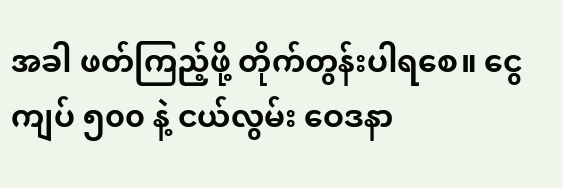အခါ ဖတ်ကြည့်ဖို့ တိုက်တွန်းပါရစေ။ ငွေကျပ် ၅၀၀ နဲ့ ငယ်လွမ်း ဝေဒနာ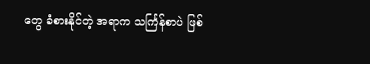တွေ ခံစားနိုင်တဲ့ အရာက သင်္ကြန်စာပဲ ဖြစ်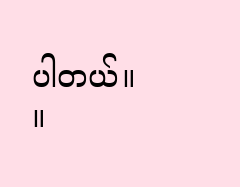ပါတယ်။ ။